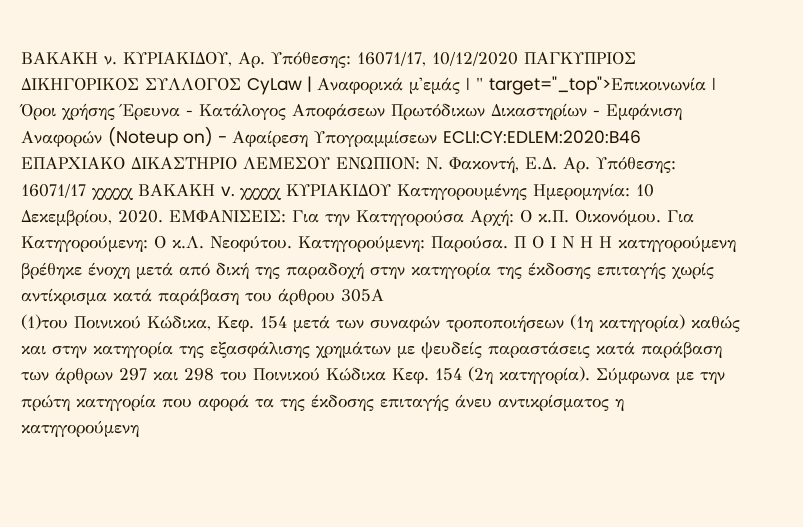ΒΑΚΑΚΗ ν. ΚΥΡΙΑΚΙΔΟΥ, Αρ. Υπόθεσης: 16071/17, 10/12/2020 ΠΑΓΚΥΠΡΙΟΣ ΔΙΚΗΓΟΡΙΚΟΣ ΣΥΛΛΟΓΟΣ CyLaw | Αναφορικά μ'εμάς | " target="_top">Επικοινωνία | Όροι χρήσης Έρευνα - Κατάλογος Αποφάσεων Πρωτόδικων Δικαστηρίων - Εμφάνιση Αναφορών (Noteup on) - Αφαίρεση Υπογραμμίσεων ECLI:CY:EDLEM:2020:B46 ΕΠΑΡΧΙΑΚΟ ΔΙΚΑΣΤΗΡΙΟ ΛΕΜΕΣΟΥ ΕΝΩΠΙΟΝ: Ν. Φακοντή, Ε.Δ. Αρ. Υπόθεσης: 16071/17 χχχχχ ΒΑΚΑΚΗ v. χχχχχ ΚΥΡΙΑΚΙΔΟΥ Κατηγορουμένης Ημερομηνία: 10 Δεκεμβρίου, 2020. ΕΜΦΑΝΙΣΕΙΣ: Για την Κατηγορούσα Αρχή: Ο κ.Π. Οικονόμου. Για Κατηγορούμενη: Ο κ.Λ. Νεοφύτου. Κατηγορούμενη: Παρούσα. Π Ο Ι Ν Η Η κατηγορούμενη βρέθηκε ένοχη μετά από δική της παραδοχή στην κατηγορία της έκδοσης επιταγής χωρίς αντίκρισμα κατά παράβαση του άρθρου 305Α
(1)του Ποινικού Κώδικα, Κεφ. 154 μετά των συναφών τροποποιήσεων (1η κατηγορία) καθώς και στην κατηγορία της εξασφάλισης χρημάτων με ψευδείς παραστάσεις κατά παράβαση των άρθρων 297 και 298 του Ποινικού Κώδικα Κεφ. 154 (2η κατηγορία). Σύμφωνα με την πρώτη κατηγορία που αφορά τα της έκδοσης επιταγής άνευ αντικρίσματος η κατηγορούμενη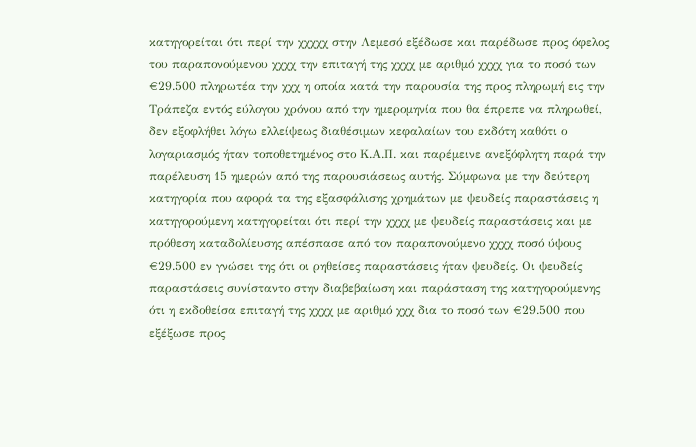κατηγορείται ότι περί την χχχχχ στην Λεμεσό εξέδωσε και παρέδωσε προς όφελος του παραπονούμενου χχχχ την επιταγή της χχχχ με αριθμό χχχχ για το ποσό των €29.500 πληρωτέα την χχχ η οποία κατά την παρουσία της προς πληρωμή εις την Τράπεζα εντός εύλογου χρόνου από την ημερομηνία που θα έπρεπε να πληρωθεί, δεν εξοφλήθει λόγω ελλείψεως διαθέσιμων κεφαλαίων του εκδότη καθότι ο λογαριασμός ήταν τοποθετημένος στο Κ.Α.Π. και παρέμεινε ανεξόφλητη παρά την παρέλευση 15 ημερών από της παρουσιάσεως αυτής. Σύμφωνα με την δεύτερη κατηγορία που αφορά τα της εξασφάλισης χρημάτων με ψευδείς παραστάσεις η κατηγορούμενη κατηγορείται ότι περί την χχχχ με ψευδείς παραστάσεις και με πρόθεση καταδολίευσης απέσπασε από τον παραπονούμενο χχχχ ποσό ύψους €29.500 εν γνώσει της ότι οι ρηθείσες παραστάσεις ήταν ψευδείς. Οι ψευδείς παραστάσεις συνίσταντο στην διαβεβαίωση και παράσταση της κατηγορούμενης ότι η εκδοθείσα επιταγή της χχχχ με αριθμό χχχ δια το ποσό των €29.500 που εξέξωσε προς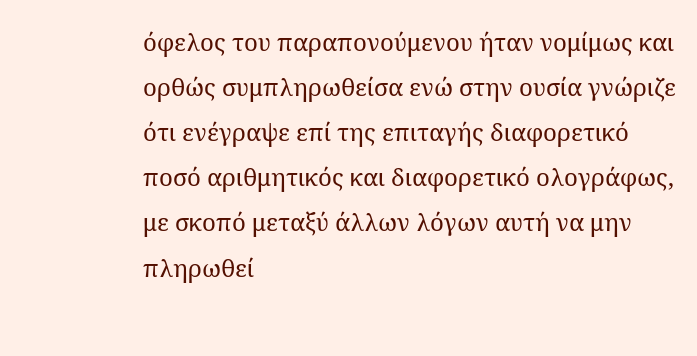όφελος του παραπονούμενου ήταν νομίμως και ορθώς συμπληρωθείσα ενώ στην ουσία γνώριζε ότι ενέγραψε επί της επιταγής διαφορετικό ποσό αριθμητικός και διαφορετικό ολογράφως, με σκοπό μεταξύ άλλων λόγων αυτή να μην πληρωθεί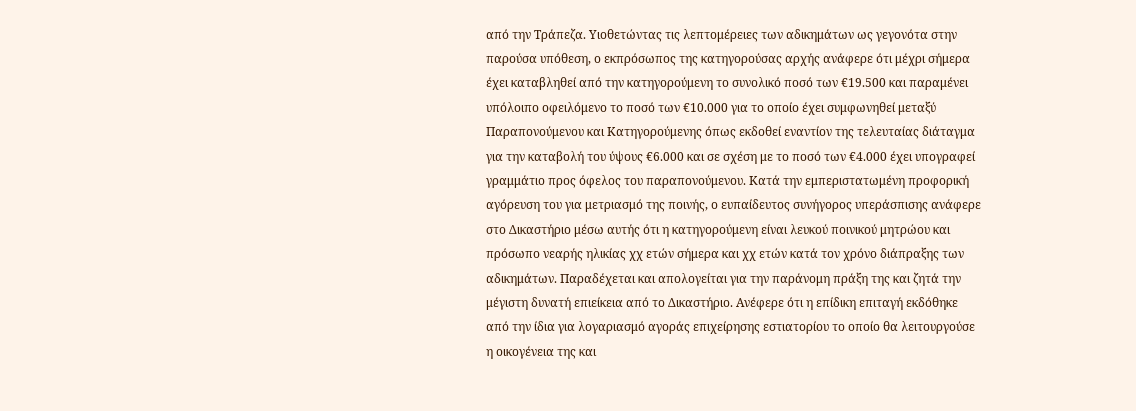από την Τράπεζα. Υιοθετώντας τις λεπτομέρειες των αδικημάτων ως γεγονότα στην παρούσα υπόθεση, ο εκπρόσωπος της κατηγορούσας αρχής ανάφερε ότι μέχρι σήμερα έχει καταβληθεί από την κατηγορούμενη το συνολικό ποσό των €19.500 και παραμένει υπόλοιπο οφειλόμενο το ποσό των €10.000 για το οποίο έχει συμφωνηθεί μεταξύ Παραπονούμενου και Κατηγορούμενης όπως εκδοθεί εναντίον της τελευταίας διάταγμα για την καταβολή του ύψους €6.000 και σε σχέση με το ποσό των €4.000 έχει υπογραφεί γραμμάτιο προς όφελος του παραπονούμενου. Κατά την εμπεριστατωμένη προφορική αγόρευση του για μετριασμό της ποινής, ο ευπαίδευτος συνήγορος υπεράσπισης ανάφερε στο Δικαστήριο μέσω αυτής ότι η κατηγορούμενη είναι λευκού ποινικού μητρώου και πρόσωπο νεαρής ηλικίας χχ ετών σήμερα και χχ ετών κατά τον χρόνο διάπραξης των αδικημάτων. Παραδέχεται και απολογείται για την παράνομη πράξη της και ζητά την μέγιστη δυνατή επιείκεια από το Δικαστήριο. Ανέφερε ότι η επίδικη επιταγή εκδόθηκε από την ίδια για λογαριασμό αγοράς επιχείρησης εστιατορίου το οποίο θα λειτουργούσε η οικογένεια της και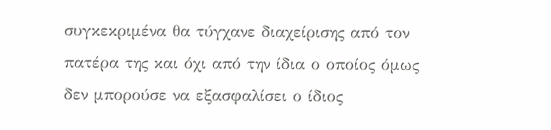συγκεκριμένα θα τύγχανε διαχείρισης από τον πατέρα της και όχι από την ίδια ο οποίος όμως δεν μπορούσε να εξασφαλίσει ο ίδιος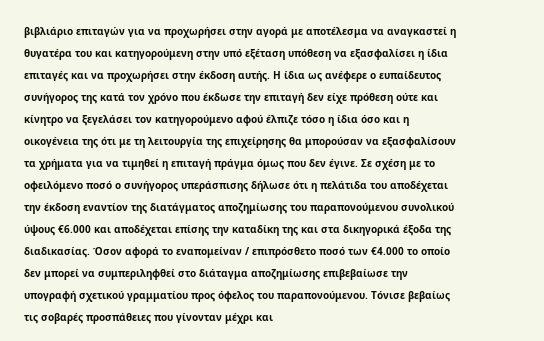βιβλιάριο επιταγών για να προχωρήσει στην αγορά με αποτέλεσμα να αναγκαστεί η θυγατέρα του και κατηγορούμενη στην υπό εξέταση υπόθεση να εξασφαλίσει η ίδια επιταγές και να προχωρήσει στην έκδοση αυτής. Η ίδια ως ανέφερε ο ευπαίδευτος συνήγορος της κατά τον χρόνο που έκδωσε την επιταγή δεν είχε πρόθεση ούτε και κίνητρο να ξεγελάσει τον κατηγορούμενο αφού έλπιζε τόσο η ίδια όσο και η οικογένεια της ότι με τη λειτουργία της επιχείρησης θα μπορούσαν να εξασφαλίσουν τα χρήματα για να τιμηθεί η επιταγή πράγμα όμως που δεν έγινε. Σε σχέση με το οφειλόμενο ποσό ο συνήγορος υπεράσπισης δήλωσε ότι η πελάτιδα του αποδέχεται την έκδοση εναντίον της διατάγματος αποζημίωσης του παραπονούμενου συνολικού ύψους €6.000 και αποδέχεται επίσης την καταδίκη της και στα δικηγορικά έξοδα της διαδικασίας. Όσον αφορά το εναπομείναν / επιπρόσθετο ποσό των €4.000 το οποίο δεν μπορεί να συμπεριληφθεί στο διάταγμα αποζημίωσης επιβεβαίωσε την υπογραφή σχετικού γραμματίου προς όφελος του παραπονούμενου. Τόνισε βεβαίως τις σοβαρές προσπάθειες που γίνονταν μέχρι και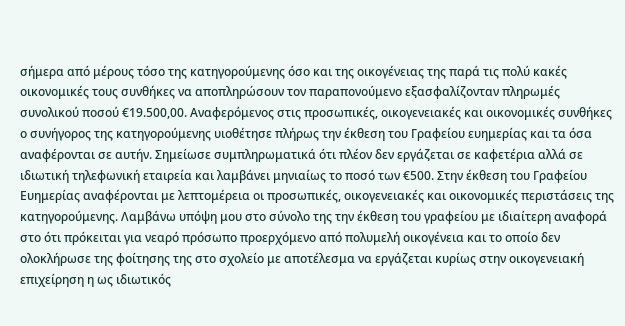σήμερα από μέρους τόσο της κατηγορούμενης όσο και της οικογένειας της παρά τις πολύ κακές οικονομικές τους συνθήκες να αποπληρώσουν τον παραπονούμενο εξασφαλίζονταν πληρωμές συνολικού ποσού €19.500,00. Αναφερόμενος στις προσωπικές, οικογενειακές και οικονομικές συνθήκες ο συνήγορος της κατηγορούμενης υιοθέτησε πλήρως την έκθεση του Γραφείου ευημερίας και τα όσα αναφέρονται σε αυτήν. Σημείωσε συμπληρωματικά ότι πλέον δεν εργάζεται σε καφετέρια αλλά σε ιδιωτική τηλεφωνική εταιρεία και λαμβάνει μηνιαίως το ποσό των €500. Στην έκθεση του Γραφείου Ευημερίας αναφέρονται με λεπτομέρεια οι προσωπικές, οικογενειακές και οικονομικές περιστάσεις της κατηγορούμενης. Λαμβάνω υπόψη μου στο σύνολο της την έκθεση του γραφείου με ιδιαίτερη αναφορά στο ότι πρόκειται για νεαρό πρόσωπο προερχόμενο από πολυμελή οικογένεια και το οποίο δεν ολοκλήρωσε της φοίτησης της στο σχολείο με αποτέλεσμα να εργάζεται κυρίως στην οικογενειακή επιχείρηση η ως ιδιωτικός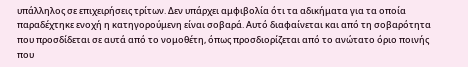υπάλληλος σε επιχειρήσεις τρίτων. Δεν υπάρχει αμφιβολία ότι τα αδικήματα για τα οποία παραδέχτηκε ενοχή η κατηγορούμενη είναι σοβαρά. Αυτό διαφαίνεται και από τη σοβαρότητα που προσδίδεται σε αυτά από το νομοθέτη, όπως προσδιορίζεται από το ανώτατο όριο ποινής που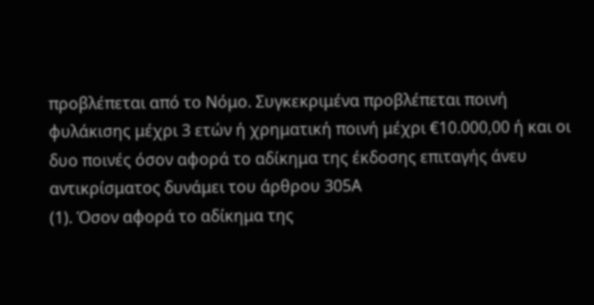προβλέπεται από το Νόμο. Συγκεκριμένα προβλέπεται ποινή φυλάκισης μέχρι 3 ετών ή χρηματική ποινή μέχρι €10.000,00 ή και οι δυο ποινές όσον αφορά το αδίκημα της έκδοσης επιταγής άνευ αντικρίσματος δυνάμει του άρθρου 305Α
(1). Όσον αφορά το αδίκημα της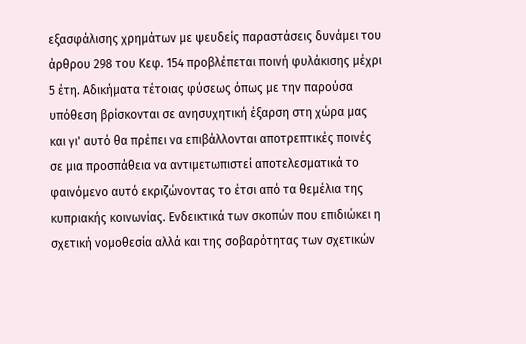εξασφάλισης χρημάτων με ψευδείς παραστάσεις δυνάμει του άρθρου 298 του Κεφ. 154 προβλέπεται ποινή φυλάκισης μέχρι 5 έτη. Αδικήματα τέτοιας φύσεως όπως με την παρούσα υπόθεση βρίσκονται σε ανησυχητική έξαρση στη χώρα μας και γι' αυτό θα πρέπει να επιβάλλονται αποτρεπτικές ποινές σε μια προσπάθεια να αντιμετωπιστεί αποτελεσματικά το φαινόμενο αυτό εκριζώνοντας το έτσι από τα θεμέλια της κυπριακής κοινωνίας. Ενδεικτικά των σκοπών που επιδιώκει η σχετική νομοθεσία αλλά και της σοβαρότητας των σχετικών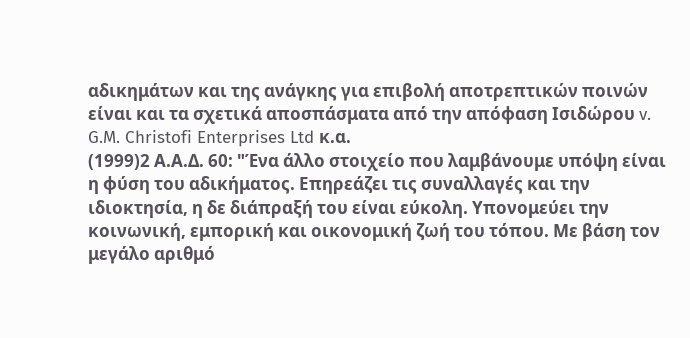αδικημάτων και της ανάγκης για επιβολή αποτρεπτικών ποινών είναι και τα σχετικά αποσπάσματα από την απόφαση Ισιδώρου v. G.M. Christofi Enterprises Ltd κ.α.
(1999)2 Α.Α.Δ. 60: "Ένα άλλο στοιχείο που λαμβάνουμε υπόψη είναι η φύση του αδικήματος. Επηρεάζει τις συναλλαγές και την ιδιοκτησία, η δε διάπραξή του είναι εύκολη. Υπονομεύει την κοινωνική, εμπορική και οικονομική ζωή του τόπου. Με βάση τον μεγάλο αριθμό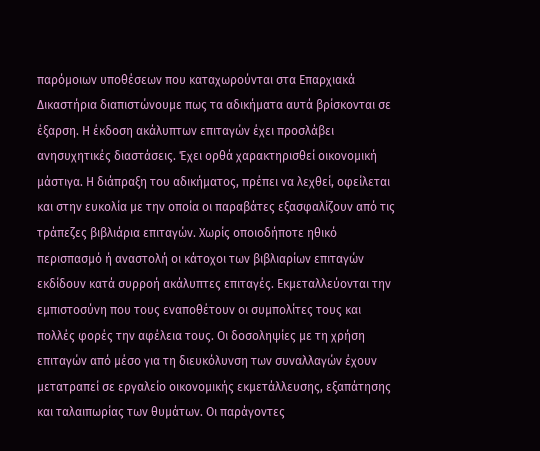παρόμοιων υποθέσεων που καταχωρούνται στα Επαρχιακά Δικαστήρια διαπιστώνουμε πως τα αδικήματα αυτά βρίσκονται σε έξαρση. Η έκδοση ακάλυπτων επιταγών έχει προσλάβει ανησυχητικές διαστάσεις. Έχει ορθά χαρακτηρισθεί οικονομική μάστιγα. Η διάπραξη του αδικήματος, πρέπει να λεχθεί, οφείλεται και στην ευκολία με την οποία οι παραβάτες εξασφαλίζουν από τις τράπεζες βιβλιάρια επιταγών. Χωρίς οποιοδήποτε ηθικό περισπασμό ή αναστολή οι κάτοχοι των βιβλιαρίων επιταγών εκδίδουν κατά συρροή ακάλυπτες επιταγές. Εκμεταλλεύονται την εμπιστοσύνη που τους εναποθέτουν οι συμπολίτες τους και πολλές φορές την αφέλεια τους. Οι δοσοληψίες με τη χρήση επιταγών από μέσο για τη διευκόλυνση των συναλλαγών έχουν μετατραπεί σε εργαλείο οικονομικής εκμετάλλευσης, εξαπάτησης και ταλαιπωρίας των θυμάτων. Οι παράγοντες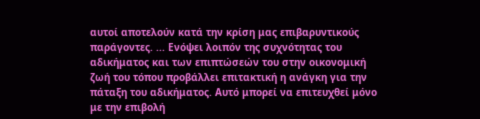αυτοί αποτελούν κατά την κρίση μας επιβαρυντικούς παράγοντες. ... Ενόψει λοιπόν της συχνότητας του αδικήματος και των επιπτώσεών του στην οικονομική ζωή του τόπου προβάλλει επιτακτική η ανάγκη για την πάταξη του αδικήματος. Αυτό μπορεί να επιτευχθεί μόνο με την επιβολή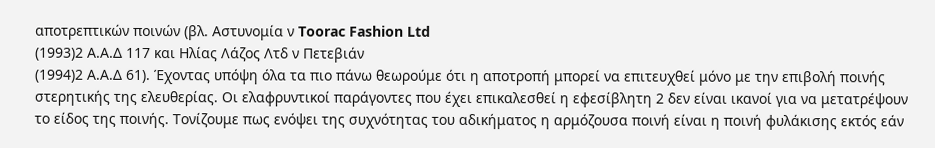αποτρεπτικών ποινών (βλ. Αστυνομία ν Toorac Fashion Ltd
(1993)2 Α.Α.Δ 117 και Ηλίας Λάζος Λτδ ν Πετεβιάν
(1994)2 Α.Α.Δ 61). Έχοντας υπόψη όλα τα πιο πάνω θεωρούμε ότι η αποτροπή μπορεί να επιτευχθεί μόνο με την επιβολή ποινής στερητικής της ελευθερίας. Οι ελαφρυντικοί παράγοντες που έχει επικαλεσθεί η εφεσίβλητη 2 δεν είναι ικανοί για να μετατρέψουν το είδος της ποινής. Τονίζουμε πως ενόψει της συχνότητας του αδικήματος η αρμόζουσα ποινή είναι η ποινή φυλάκισης εκτός εάν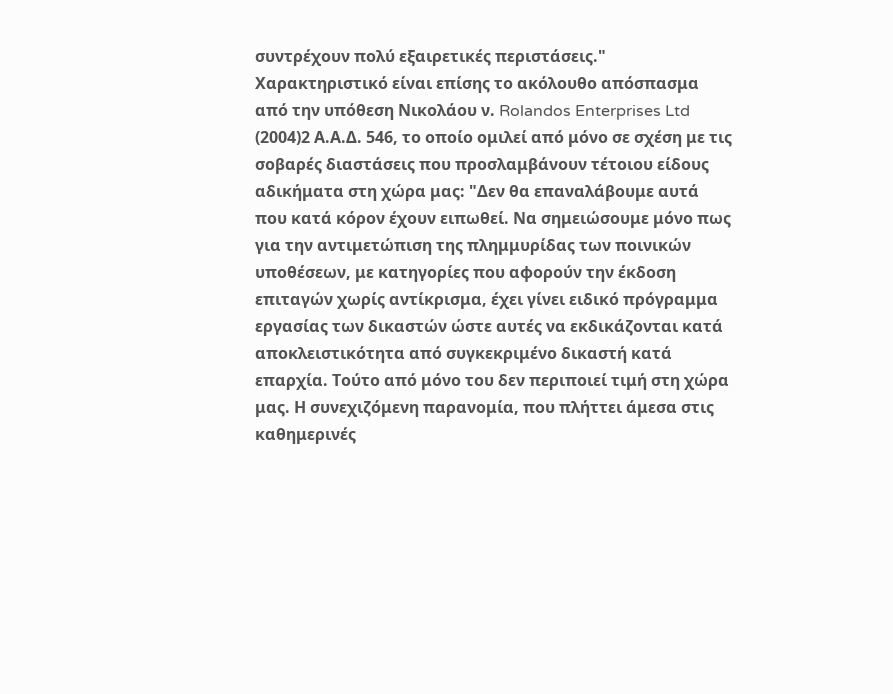συντρέχουν πολύ εξαιρετικές περιστάσεις." Χαρακτηριστικό είναι επίσης το ακόλουθο απόσπασμα από την υπόθεση Νικολάου ν. Rolandos Enterprises Ltd
(2004)2 Α.Α.Δ. 546, το οποίο ομιλεί από μόνο σε σχέση με τις σοβαρές διαστάσεις που προσλαμβάνουν τέτοιου είδους αδικήματα στη χώρα μας: "Δεν θα επαναλάβουμε αυτά που κατά κόρον έχουν ειπωθεί. Να σημειώσουμε μόνο πως για την αντιμετώπιση της πλημμυρίδας των ποινικών υποθέσεων, με κατηγορίες που αφορούν την έκδοση επιταγών χωρίς αντίκρισμα, έχει γίνει ειδικό πρόγραμμα εργασίας των δικαστών ώστε αυτές να εκδικάζονται κατά αποκλειστικότητα από συγκεκριμένο δικαστή κατά επαρχία. Τούτο από μόνο του δεν περιποιεί τιμή στη χώρα μας. Η συνεχιζόμενη παρανομία, που πλήττει άμεσα στις καθημερινές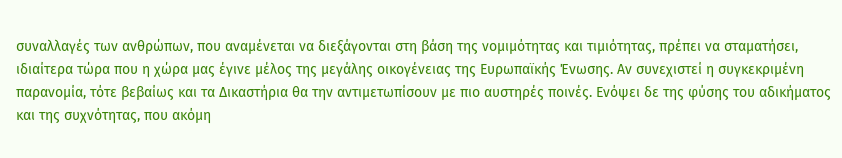συναλλαγές των ανθρώπων, που αναμένεται να διεξάγονται στη βάση της νομιμότητας και τιμιότητας, πρέπει να σταματήσει, ιδιαίτερα τώρα που η χώρα μας έγινε μέλος της μεγάλης οικογένειας της Ευρωπαϊκής Ένωσης. Αν συνεχιστεί η συγκεκριμένη παρανομία, τότε βεβαίως και τα Δικαστήρια θα την αντιμετωπίσουν με πιο αυστηρές ποινές. Ενόψει δε της φύσης του αδικήματος και της συχνότητας, που ακόμη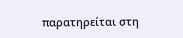παρατηρείται στη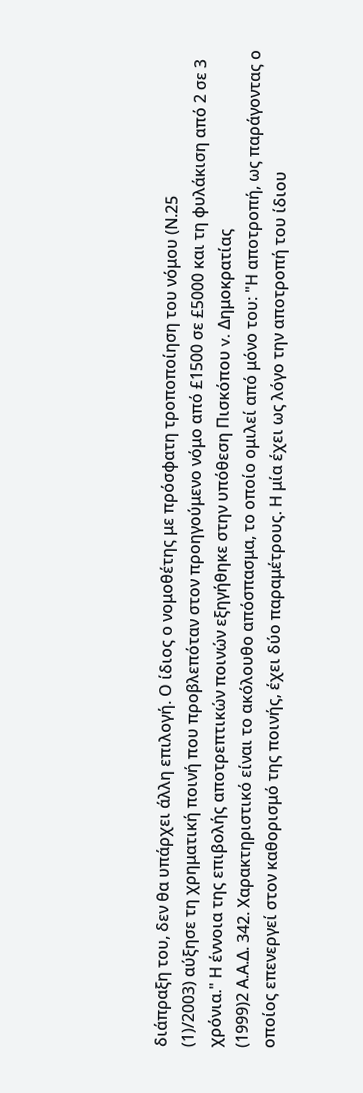διάπραξη του, δεν θα υπάρχει άλλη επιλογή. Ο ίδιος ο νομοθέτης με πρόσφατη τροποποίηση του νόμου (Ν.25
(1)/2003) αύξησε τη χρηματική ποινή που προβλεπόταν στον προηγούμενο νόμο από £1500 σε £5000 και τη φυλάκιση από 2 σε 3 χρόνια." Η έννοια της επιβολής αποτρεπτικών ποινών εξηγήθηκε στην υπόθεση Πισκόπου v. Δημοκρατίας
(1999)2 Α.Α.Δ. 342. Χαρακτηριστικό είναι το ακόλουθο απόσπασμα, το οποίο ομιλεί από μόνο του: "Η αποτροπή, ως παράγοντας ο οποίος επενεργεί στον καθορισμό της ποινής, έχει δύο παραμέτρους. Η μία έχει ως λόγο την αποτροπή του ίδιου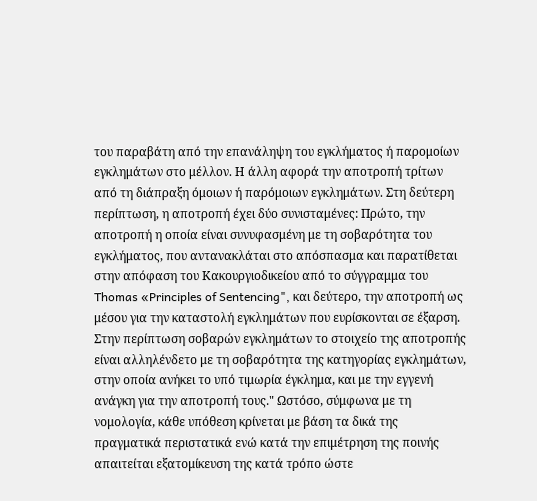του παραβάτη από την επανάληψη του εγκλήματος ή παρομοίων εγκλημάτων στο μέλλον. Η άλλη αφορά την αποτροπή τρίτων από τη διάπραξη όμοιων ή παρόμοιων εγκλημάτων. Στη δεύτερη περίπτωση, η αποτροπή έχει δύο συνισταμένες: Πρώτο, την αποτροπή η οποία είναι συνυφασμένη με τη σοβαρότητα του εγκλήματος, που αντανακλάται στο απόσπασμα και παρατίθεται στην απόφαση του Κακουργιοδικείου από το σύγγραμμα του Thomas «Principles of Sentencing", και δεύτερο, την αποτροπή ως μέσου για την καταστολή εγκλημάτων που ευρίσκονται σε έξαρση. Στην περίπτωση σοβαρών εγκλημάτων το στοιχείο της αποτροπής είναι αλληλένδετο με τη σοβαρότητα της κατηγορίας εγκλημάτων, στην οποία ανήκει το υπό τιμωρία έγκλημα, και με την εγγενή ανάγκη για την αποτροπή τους." Ωστόσο, σύμφωνα με τη νομολογία, κάθε υπόθεση κρίνεται με βάση τα δικά της πραγματικά περιστατικά ενώ κατά την επιμέτρηση της ποινής απαιτείται εξατομίκευση της κατά τρόπο ώστε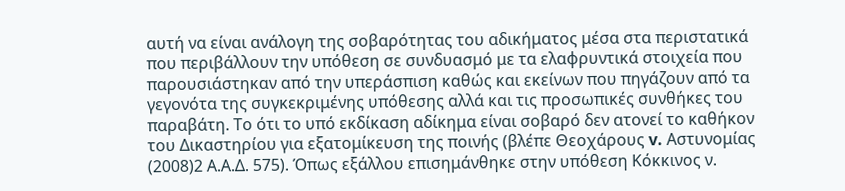αυτή να είναι ανάλογη της σοβαρότητας του αδικήματος μέσα στα περιστατικά που περιβάλλουν την υπόθεση σε συνδυασμό με τα ελαφρυντικά στοιχεία που παρουσιάστηκαν από την υπεράσπιση καθώς και εκείνων που πηγάζουν από τα γεγονότα της συγκεκριμένης υπόθεσης αλλά και τις προσωπικές συνθήκες του παραβάτη. Το ότι το υπό εκδίκαση αδίκημα είναι σοβαρό δεν ατονεί το καθήκον του Δικαστηρίου για εξατομίκευση της ποινής (βλέπε Θεοχάρους v. Αστυνομίας
(2008)2 Α.Α.Δ. 575). Όπως εξάλλου επισημάνθηκε στην υπόθεση Κόκκινος ν.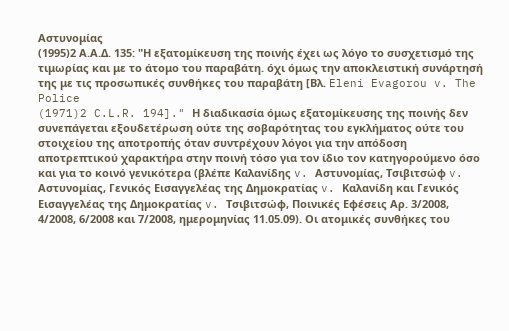Αστυνομίας
(1995)2 Α.Α.Δ. 135: "Η εξατομίκευση της ποινής έχει ως λόγο το συσχετισμό της τιμωρίας και με το άτομο του παραβάτη. όχι όμως την αποκλειστική συνάρτησή της με τις προσωπικές συνθήκες του παραβάτη [Βλ. Eleni Evagorou v. The Police
(1971)2 C.L.R. 194]." Η διαδικασία όμως εξατομίκευσης της ποινής δεν συνεπάγεται εξουδετέρωση ούτε της σοβαρότητας του εγκλήματος ούτε του στοιχείου της αποτροπής όταν συντρέχουν λόγοι για την απόδοση αποτρεπτικού χαρακτήρα στην ποινή τόσο για τον ίδιο τον κατηγορούμενο όσο και για το κοινό γενικότερα (βλέπε Καλανίδης v. Αστυνομίας, Τσιβιτσώφ v. Αστυνομίας, Γενικός Εισαγγελέας της Δημοκρατίας v. Καλανίδη και Γενικός Εισαγγελέας της Δημοκρατίας v. Τσιβιτσώφ, Ποινικές Εφέσεις Αρ. 3/2008, 4/2008, 6/2008 και 7/2008, ημερομηνίας 11.05.09). Οι ατομικές συνθήκες του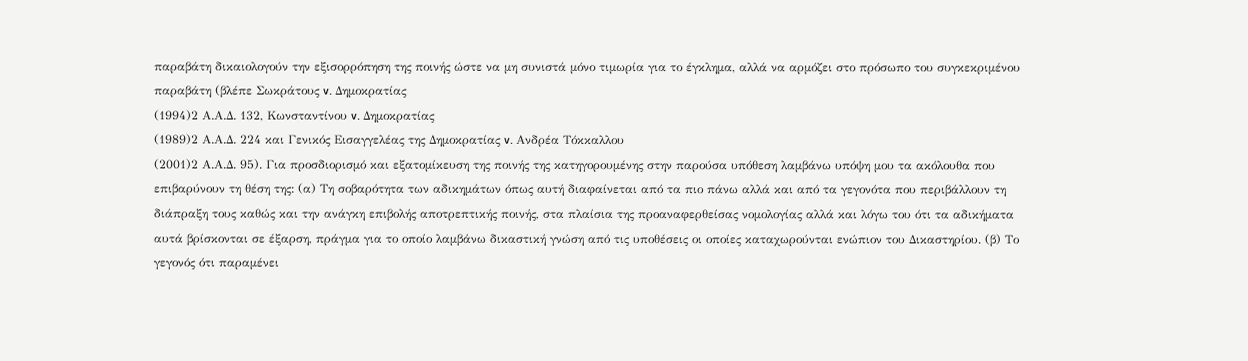παραβάτη δικαιολογούν την εξισορρόπηση της ποινής ώστε να μη συνιστά μόνο τιμωρία για το έγκλημα, αλλά να αρμόζει στο πρόσωπο του συγκεκριμένου παραβάτη (βλέπε Σωκράτους v. Δημοκρατίας
(1994)2 Α.Α.Δ. 132, Κωνσταντίνου v. Δημοκρατίας
(1989)2 Α.Α.Δ. 224 και Γενικός Εισαγγελέας της Δημοκρατίας v. Ανδρέα Τόκκαλλου
(2001)2 Α.Α.Δ. 95). Για προσδιορισμό και εξατομίκευση της ποινής της κατηγορουμένης στην παρούσα υπόθεση λαμβάνω υπόψη μου τα ακόλουθα που επιβαρύνουν τη θέση της: (α) Τη σοβαρότητα των αδικημάτων όπως αυτή διαφαίνεται από τα πιο πάνω αλλά και από τα γεγονότα που περιβάλλουν τη διάπραξη τους καθώς και την ανάγκη επιβολής αποτρεπτικής ποινής, στα πλαίσια της προαναφερθείσας νομολογίας αλλά και λόγω του ότι τα αδικήματα αυτά βρίσκονται σε έξαρση, πράγμα για το οποίο λαμβάνω δικαστική γνώση από τις υποθέσεις οι οποίες καταχωρούνται ενώπιον του Δικαστηρίου. (β) Το γεγονός ότι παραμένει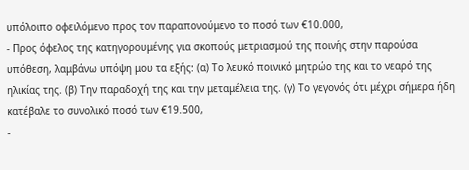υπόλοιπο οφειλόμενο προς τον παραπονούμενο το ποσό των €10.000,
- Προς όφελος της κατηγορουμένης για σκοπούς μετριασμού της ποινής στην παρούσα υπόθεση, λαμβάνω υπόψη μου τα εξής: (α) Το λευκό ποινικό μητρώο της και το νεαρό της ηλικίας της. (β) Την παραδοχή της και την μεταμέλεια της. (γ) Το γεγονός ότι μέχρι σήμερα ήδη κατέβαλε το συνολικό ποσό των €19.500,
-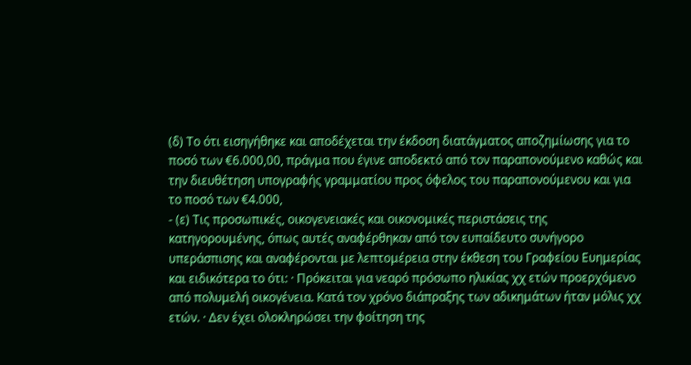(δ) Το ότι εισηγήθηκε και αποδέχεται την έκδοση διατάγματος αποζημίωσης για το ποσό των €6.000,00, πράγμα που έγινε αποδεκτό από τον παραπονούμενο καθώς και την διευθέτηση υπογραφής γραμματίου προς όφελος του παραπονούμενου και για το ποσό των €4.000,
- (ε) Τις προσωπικές, οικογενειακές και οικονομικές περιστάσεις της κατηγορουμένης, όπως αυτές αναφέρθηκαν από τον ευπαίδευτο συνήγορο υπεράσπισης και αναφέρονται με λεπτομέρεια στην έκθεση του Γραφείου Ευημερίας και ειδικότερα το ότι: · Πρόκειται για νεαρό πρόσωπο ηλικίας χχ ετών προερχόμενο από πολυμελή οικογένεια. Κατά τον χρόνο διάπραξης των αδικημάτων ήταν μόλις χχ ετών. · Δεν έχει ολοκληρώσει την φοίτηση της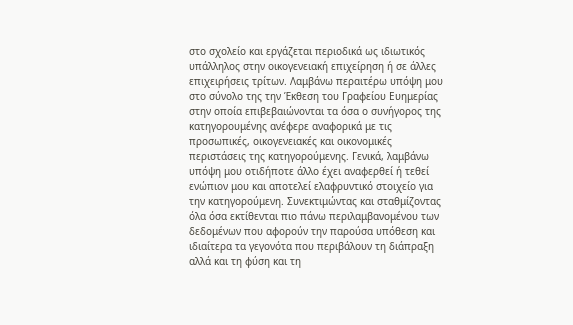στο σχολείο και εργάζεται περιοδικά ως ιδιωτικός υπάλληλος στην οικογενειακή επιχείρηση ή σε άλλες επιχειρήσεις τρίτων. Λαμβάνω περαιτέρω υπόψη μου στο σύνολο της την Έκθεση του Γραφείου Ευημερίας στην οποία επιβεβαιώνονται τα όσα ο συνήγορος της κατηγορουμένης ανέφερε αναφορικά με τις προσωπικές, οικογενειακές και οικονομικές περιστάσεις της κατηγορούμενης. Γενικά, λαμβάνω υπόψη μου οτιδήποτε άλλο έχει αναφερθεί ή τεθεί ενώπιον μου και αποτελεί ελαφρυντικό στοιχείο για την κατηγορούμενη. Συνεκτιμώντας και σταθμίζοντας όλα όσα εκτίθενται πιο πάνω περιλαμβανομένου των δεδομένων που αφορούν την παρούσα υπόθεση και ιδιαίτερα τα γεγονότα που περιβάλουν τη διάπραξη αλλά και τη φύση και τη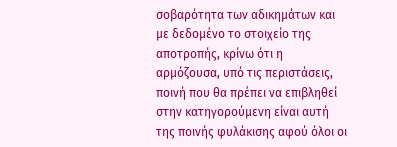σοβαρότητα των αδικημάτων και με δεδομένο το στοιχείο της αποτροπής, κρίνω ότι η αρμόζουσα, υπό τις περιστάσεις, ποινή που θα πρέπει να επιβληθεί στην κατηγορούμενη είναι αυτή της ποινής φυλάκισης αφού όλοι οι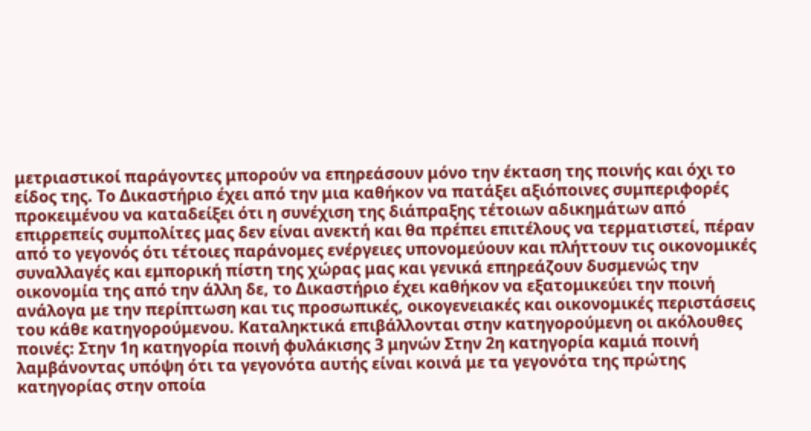μετριαστικοί παράγοντες μπορούν να επηρεάσουν μόνο την έκταση της ποινής και όχι το είδος της. Το Δικαστήριο έχει από την μια καθήκον να πατάξει αξιόποινες συμπεριφορές προκειμένου να καταδείξει ότι η συνέχιση της διάπραξης τέτοιων αδικημάτων από επιρρεπείς συμπολίτες μας δεν είναι ανεκτή και θα πρέπει επιτέλους να τερματιστεί, πέραν από το γεγονός ότι τέτοιες παράνομες ενέργειες υπονομεύουν και πλήττουν τις οικονομικές συναλλαγές και εμπορική πίστη της χώρας μας και γενικά επηρεάζουν δυσμενώς την οικονομία της από την άλλη δε, το Δικαστήριο έχει καθήκον να εξατομικεύει την ποινή ανάλογα με την περίπτωση και τις προσωπικές, οικογενειακές και οικονομικές περιστάσεις του κάθε κατηγορούμενου. Καταληκτικά επιβάλλονται στην κατηγορούμενη οι ακόλουθες ποινές: Στην 1η κατηγορία ποινή φυλάκισης 3 μηνών Στην 2η κατηγορία καμιά ποινή λαμβάνοντας υπόψη ότι τα γεγονότα αυτής είναι κοινά με τα γεγονότα της πρώτης κατηγορίας στην οποία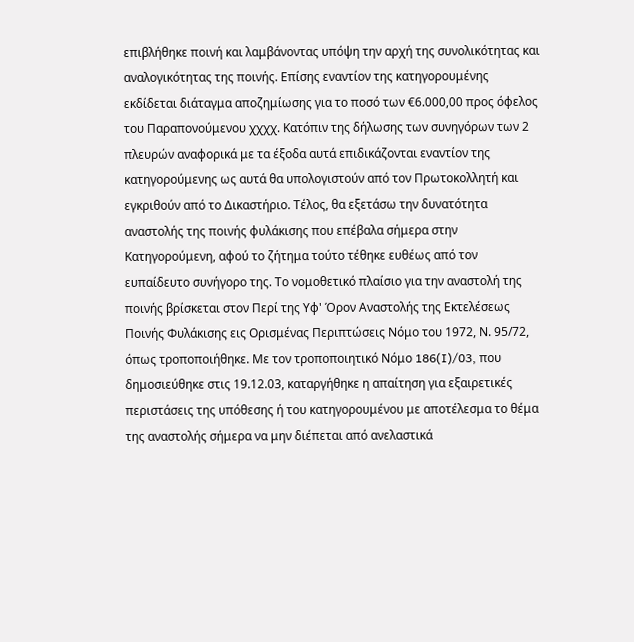επιβλήθηκε ποινή και λαμβάνοντας υπόψη την αρχή της συνολικότητας και αναλογικότητας της ποινής. Επίσης εναντίον της κατηγορουμένης εκδίδεται διάταγμα αποζημίωσης για το ποσό των €6.000,00 προς όφελος του Παραπονούμενου χχχχ. Κατόπιν της δήλωσης των συνηγόρων των 2 πλευρών αναφορικά με τα έξοδα αυτά επιδικάζονται εναντίον της κατηγορούμενης ως αυτά θα υπολογιστούν από τον Πρωτοκολλητή και εγκριθούν από το Δικαστήριο. Τέλος, θα εξετάσω την δυνατότητα αναστολής της ποινής φυλάκισης που επέβαλα σήμερα στην Κατηγορούμενη, αφού το ζήτημα τούτο τέθηκε ευθέως από τον ευπαίδευτο συνήγορο της. Το νομοθετικό πλαίσιο για την αναστολή της ποινής βρίσκεται στον Περί της Υφ' Όρον Αναστολής της Εκτελέσεως Ποινής Φυλάκισης εις Ορισμένας Περιπτώσεις Νόμο του 1972, Ν. 95/72, όπως τροποποιήθηκε. Με τον τροποποιητικό Νόμο 186(I)/03, που δημοσιεύθηκε στις 19.12.03, καταργήθηκε η απαίτηση για εξαιρετικές περιστάσεις της υπόθεσης ή του κατηγορουμένου με αποτέλεσμα το θέμα της αναστολής σήμερα να μην διέπεται από ανελαστικά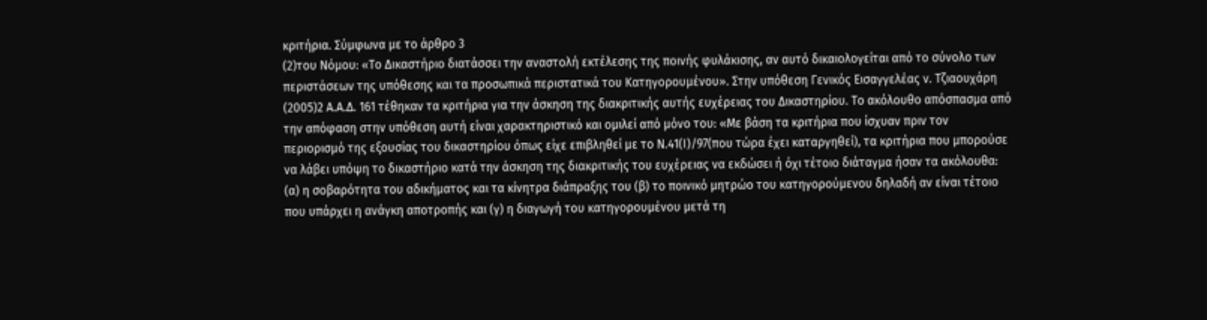κριτήρια. Σύμφωνα με το άρθρο 3
(2)του Νόμου: «Το Δικαστήριο διατάσσει την αναστολή εκτέλεσης της ποινής φυλάκισης, αν αυτό δικαιολογείται από το σύνολο των περιστάσεων της υπόθεσης και τα προσωπικά περιστατικά του Κατηγορουμένου». Στην υπόθεση Γενικός Εισαγγελέας ν. Τζιαουχάρη
(2005)2 Α.Α.Δ. 161 τέθηκαν τα κριτήρια για την άσκηση της διακριτικής αυτής ευχέρειας του Δικαστηρίου. Το ακόλουθο απόσπασμα από την απόφαση στην υπόθεση αυτή είναι χαρακτηριστικό και ομιλεί από μόνο του: «Με βάση τα κριτήρια που ίσχυαν πριν τον περιορισμό της εξουσίας του δικαστηρίου όπως είχε επιβληθεί με το Ν.41(Ι)/97(που τώρα έχει καταργηθεί), τα κριτήρια που μπορούσε να λάβει υπόψη το δικαστήριο κατά την άσκηση της διακριτικής του ευχέρειας να εκδώσει ή όχι τέτοιο διάταγμα ήσαν τα ακόλουθα: (α) η σοβαρότητα του αδικήματος και τα κίνητρα διάπραξης του (β) το ποινικό μητρώο του κατηγορούμενου δηλαδή αν είναι τέτοιο που υπάρχει η ανάγκη αποτροπής και (γ) η διαγωγή του κατηγορουμένου μετά τη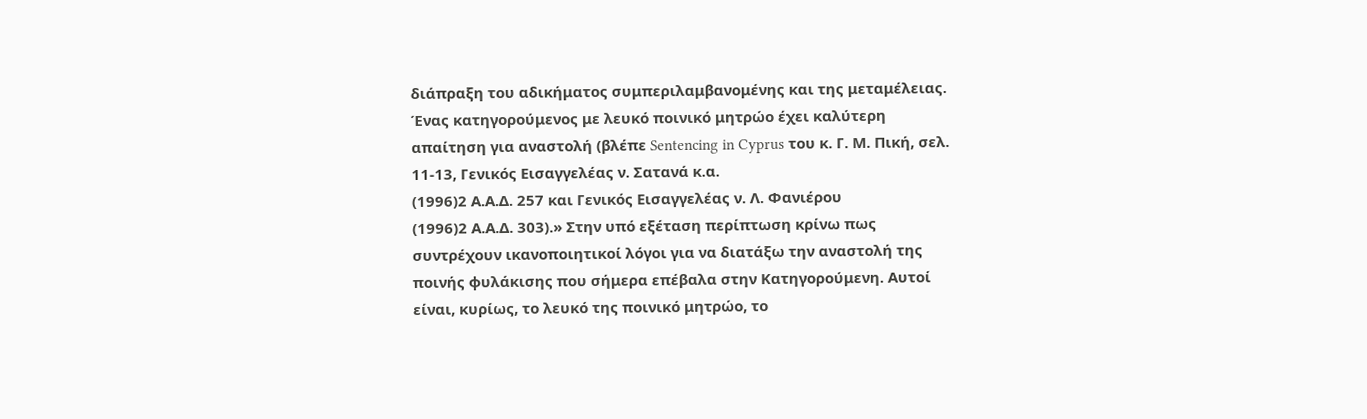διάπραξη του αδικήματος συμπεριλαμβανομένης και της μεταμέλειας. Ένας κατηγορούμενος με λευκό ποινικό μητρώο έχει καλύτερη απαίτηση για αναστολή (βλέπε Sentencing in Cyprus του κ. Γ. Μ. Πική, σελ. 11-13, Γενικός Εισαγγελέας ν. Σατανά κ.α.
(1996)2 Α.Α.Δ. 257 και Γενικός Εισαγγελέας ν. Λ. Φανιέρου
(1996)2 Α.Α.Δ. 303).» Στην υπό εξέταση περίπτωση κρίνω πως συντρέχουν ικανοποιητικοί λόγοι για να διατάξω την αναστολή της ποινής φυλάκισης που σήμερα επέβαλα στην Κατηγορούμενη. Αυτοί είναι, κυρίως, το λευκό της ποινικό μητρώο, το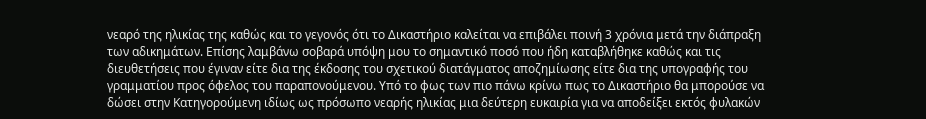νεαρό της ηλικίας της καθώς και το γεγονός ότι το Δικαστήριο καλείται να επιβάλει ποινή 3 χρόνια μετά την διάπραξη των αδικημάτων. Επίσης λαμβάνω σοβαρά υπόψη μου το σημαντικό ποσό που ήδη καταβλήθηκε καθώς και τις διευθετήσεις που έγιναν είτε δια της έκδοσης του σχετικού διατάγματος αποζημίωσης είτε δια της υπογραφής του γραμματίου προς όφελος του παραπονούμενου. Υπό το φως των πιο πάνω κρίνω πως το Δικαστήριο θα μπορούσε να δώσει στην Κατηγορούμενη ιδίως ως πρόσωπο νεαρής ηλικίας μια δεύτερη ευκαιρία για να αποδείξει εκτός φυλακών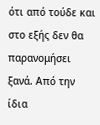ότι από τούδε και στο εξής δεν θα παρανομήσει ξανά. Από την ίδια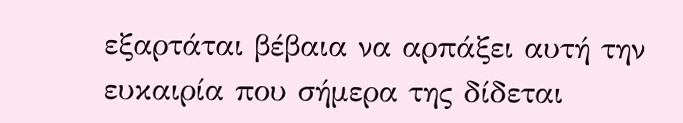εξαρτάται βέβαια να αρπάξει αυτή την ευκαιρία που σήμερα της δίδεται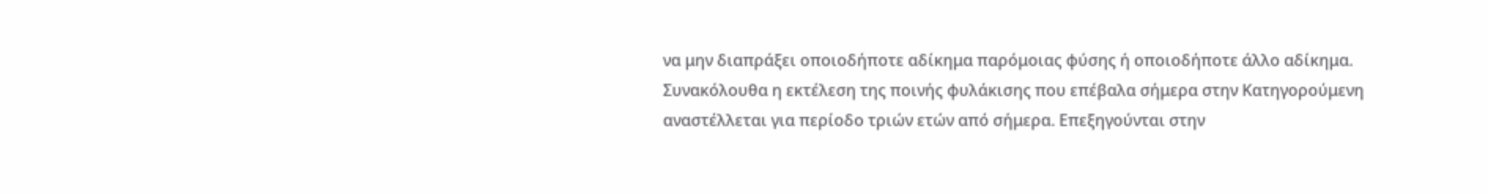να μην διαπράξει οποιοδήποτε αδίκημα παρόμοιας φύσης ή οποιοδήποτε άλλο αδίκημα. Συνακόλουθα η εκτέλεση της ποινής φυλάκισης που επέβαλα σήμερα στην Κατηγορούμενη αναστέλλεται για περίοδο τριών ετών από σήμερα. Επεξηγούνται στην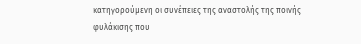κατηγορούμενη οι συνέπειες της αναστολής της ποινής φυλάκισης που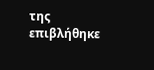της επιβλήθηκε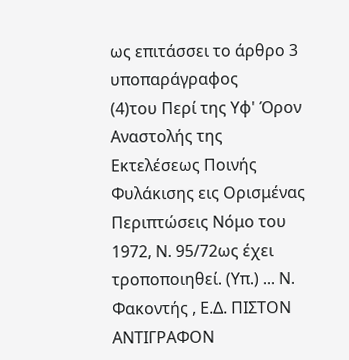ως επιτάσσει το άρθρο 3 υποπαράγραφος
(4)του Περί της Υφ' Όρον Αναστολής της Εκτελέσεως Ποινής Φυλάκισης εις Ορισμένας Περιπτώσεις Νόμο του 1972, Ν. 95/72ως έχει τροποποιηθεί. (Υπ.) ... Ν. Φακοντής , Ε.Δ. ΠΙΣΤΟΝ ΑΝΤΙΓΡΑΦΟΝ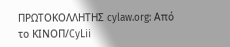ΠΡΩΤΟΚΟΛΛΗΤΗΣ cylaw.org: Από το ΚΙΝOΠ/CyLii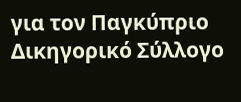για τον Παγκύπριο Δικηγορικό Σύλλογο